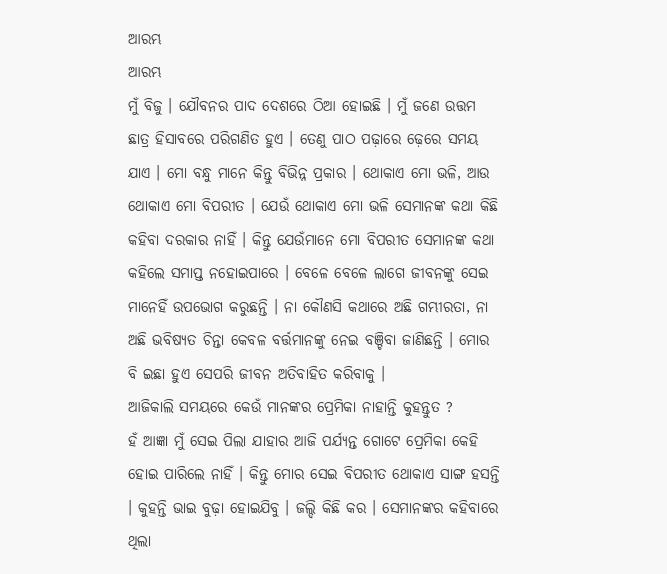ଆରମ୍ଭ
ଆରମ୍ଭ
ମୁଁ ବିଜୁ । ଯୌବନର ପାଦ ଦେଶରେ ଠିଆ ହୋଇଛି । ମୁଁ ଜଣେ ଉତ୍ତମ ଛାତ୍ର ହିସାବରେ ପରିଗଣିତ ହୁଏ । ତେଣୁ ପାଠ ପଢ଼ାରେ ଢ଼େରେ ସମୟ ଯାଏ । ମୋ ବନ୍ଧୁ ମାନେ କିନ୍ତୁ ବିଭିନ୍ନ ପ୍ରକାର । ଥୋକାଏ ମୋ ଭଳି, ଆଉ ଥୋକାଏ ମୋ ବିପରୀତ । ଯେଉଁ ଥୋକାଏ ମୋ ଭଳି ସେମାନଙ୍କ କଥା କିଛି କହିବା ଦରକାର ନାହିଁ । କିନ୍ତୁ ଯେଉଁମାନେ ମୋ ବିପରୀତ ସେମାନଙ୍କ କଥା କହିଲେ ସମାପ୍ତ ନହୋଇପାରେ । ବେଳେ ବେଳେ ଲାଗେ ଜୀବନଙ୍କୁ ସେଇ ମାନେହିଁ ଉପଭୋଗ କରୁଛନ୍ତି । ନା କୌଣସି କଥାରେ ଅଛି ଗମ୍ଭୀରତା, ନା ଅଛି ଭବିଷ୍ୟତ ଚିନ୍ତା କେବଳ ବର୍ତ୍ତମାନଙ୍କୁ ନେଇ ବଞ୍ଚିବା ଜାଣିଛନ୍ତି । ମୋର ବି ଇଛା ହୁଏ ସେପରି ଜୀବନ ଅତିବାହିତ କରିବାକୁ ।
ଆଜିକାଲି ସମୟରେ କେଉଁ ମାନଙ୍କର ପ୍ରେମିକା ନାହାନ୍ତି କୁହନ୍ତୁତ ?
ହଁ ଆଜ୍ଞା ମୁଁ ସେଇ ପିଲା ଯାହାର ଆଜି ପର୍ଯ୍ୟନ୍ତ ଗୋଟେ ପ୍ରେମିକା କେହି ହୋଇ ପାରିଲେ ନାହିଁ । କିନ୍ତୁ ମୋର ସେଇ ବିପରୀତ ଥୋକାଏ ସାଙ୍ଗ ହସନ୍ତି । କୁହନ୍ତି ଭାଇ ବୁଢ଼ା ହୋଇଯିବୁ । ଜଲ୍ଦି କିଛି କର । ସେମାନଙ୍କର କହିବାରେ ଥିଲା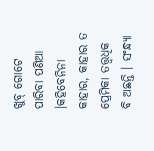ଖୁବ୍ ଗୋଟେ ପାରିବା ପଣିଆ ।କହିବେନିନା କାହାର, କାହାର ତ ପ୍ରେମିକା ତତ୍ତ୍ୱଧିକ ବି ଅଛନ୍ତି । ସଂନ୍ଧ୍ୟା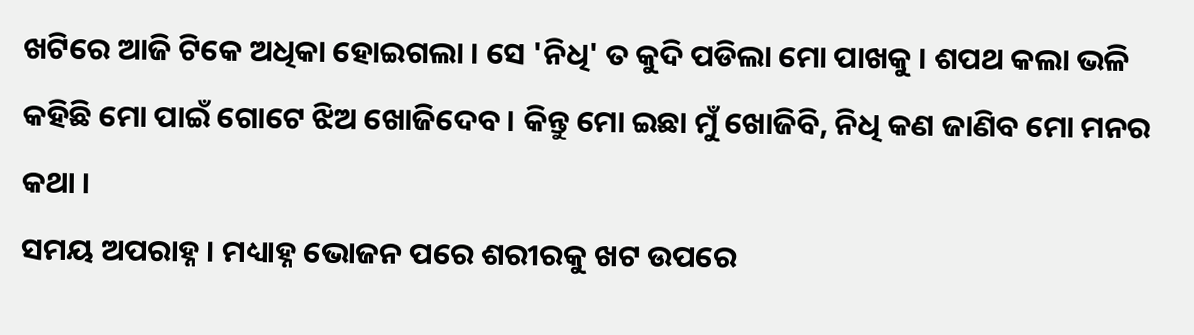ଖଟିରେ ଆଜି ଟିକେ ଅଧିକା ହୋଇଗଲା । ସେ 'ନିଧି' ତ କୁଦି ପଡିଲା ମୋ ପାଖକୁ । ଶପଥ କଲା ଭଳି କହିଛି ମୋ ପାଇଁ ଗୋଟେ ଝିଅ ଖୋଜିଦେବ । କିନ୍ତୁ ମୋ ଇଛା ମୁଁ ଖୋଜିବି, ନିଧି କଣ ଜାଣିବ ମୋ ମନର କଥା ।
ସମୟ ଅପରାହ୍ନ । ମଧ୍ୟାହ୍ନ ଭୋଜନ ପରେ ଶରୀରକୁ ଖଟ ଉପରେ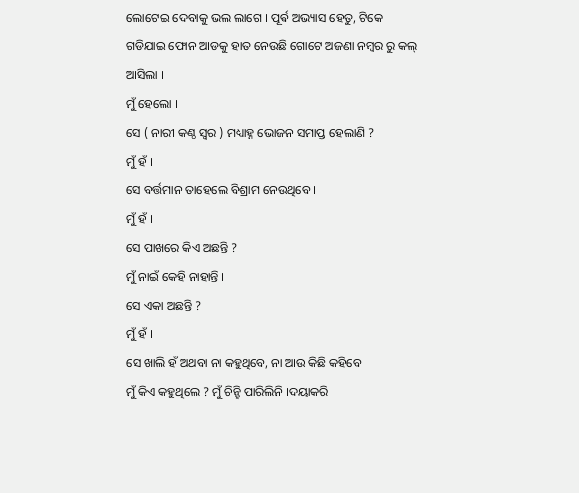ଲୋଟେଇ ଦେବାକୁ ଭଲ ଲାଗେ । ପୂର୍ଵ ଅଭ୍ୟାସ ହେତୁ, ଟିକେ ଗଡିଯାଇ ଫୋନ ଆଡକୁ ହାତ ନେଉଛି ଗୋଟେ ଅଜଣା ନମ୍ବର ରୁ କଲ୍ ଆସିଲା ।
ମୁଁ ହେଲୋ ।
ସେ ( ନାରୀ କଣ୍ଠ ସ୍ୱର ) ମଧ୍ୟାହ୍ନ ଭୋଜନ ସମାପ୍ତ ହେଲାଣି ?
ମୁଁ ହଁ ।
ସେ ବର୍ତ୍ତମାନ ତାହେଲେ ବିଶ୍ରାମ ନେଉଥିବେ ।
ମୁଁ ହଁ ।
ସେ ପାଖରେ କିଏ ଅଛନ୍ତି ?
ମୁଁ ନାଇଁ କେହି ନାହାନ୍ତି ।
ସେ ଏକା ଅଛନ୍ତି ?
ମୁଁ ହଁ ।
ସେ ଖାଲି ହଁ ଅଥବା ନା କହୁଥିବେ, ନା ଆଉ କିଛି କହିବେ
ମୁଁ କିଏ କହୁଥିଲେ ? ମୁଁ ଚିନ୍ହି ପାରିଲିନି ।ଦୟାକରି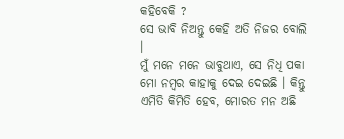କହିବେକି ?
ସେ ଭାବି ନିଅନ୍ତୁ କେହି ଅତି ନିଜର ବୋଲି ।
ମୁଁ ମନେ ମନେ ଭାବୁଥାଏ, ସେ ନିଧି ପକା ମୋ ନମ୍ବର କାହାକୁ ଦେଇ ଦେଇଛି । କିନ୍ତୁ ଏମିତି କିମିତି ହେବ, ମୋରତ ମନ ଅଛି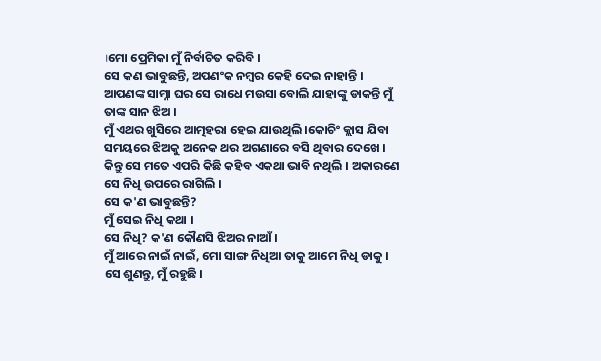।ମୋ ପ୍ରେମିକା ମୁଁ ନିର୍ବାଚିତ କରିବି ।
ସେ କଣ ଭାବୁଛନ୍ତି, ଅପଣଂକ ନମ୍ବର କେହି ଦେଇ ନାହାନ୍ତି । ଆପଣଙ୍କ ସାମ୍ନା ଘର ସେ ରାଧେ ମଉସା ବୋଲି ଯାହାଙ୍କୁ ଡାକନ୍ତି ମୁଁ ତାଙ୍କ ସାନ ଝିଅ ।
ମୁଁ ଏଥର ଖୁସିରେ ଆତ୍ମହରା ହେଇ ଯାଉଥିଲି ।କୋଚିଂ କ୍ଲାସ ଯିବା ସମୟରେ ଝିଅକୁ ଅନେକ ଥର ଅଗଣାରେ ବସି ଥିବାର ଦେଖେ । କିନ୍ତୁ ସେ ମତେ ଏପରି କିଛି କହିବ ଏକଥା ଭାବି ନଥିଲି । ଅକାରଣେ ସେ ନିଧି ଉପରେ ରାଗିଲି ।
ସେ କ'ଣ ଭାବୁଛନ୍ତି?
ମୁଁ ସେଇ ନିଧି କଥା ।
ସେ ନିଧି? କ'ଣ କୌଣସି ଝିଅର ନାଆଁ ।
ମୁଁ ଆରେ ନାଇଁ ନାଇଁ, ମୋ ସାଙ୍ଗ ନିଧିଆ ତାକୁ ଆମେ ନିଧି ଡାକୁ ।
ସେ ଶୁଣନ୍ତୁ, ମୁଁ ରହୁଛି ।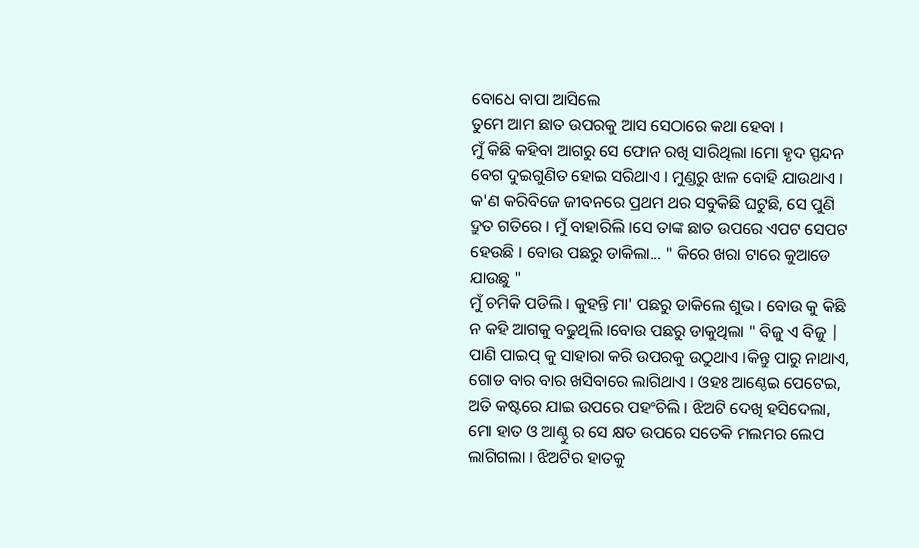ବୋଧେ ବାପା ଆସିଲେ
ତୁମେ ଆମ ଛାତ ଉପରକୁ ଆସ ସେଠାରେ କଥା ହେବା ।
ମୁଁ କିଛି କହିବା ଆଗରୁ ସେ ଫୋନ ରଖି ସାରିଥିଲା ।ମୋ ହୃଦ ସ୍ପନ୍ଦନ ବେଗ ଦୁଇଗୁଣିତ ହୋଇ ସରିଥାଏ । ମୁଣ୍ଡରୁ ଝାଳ ବୋହି ଯାଉଥାଏ । କ'ଣ କରିବିଜେ ଜୀବନରେ ପ୍ରଥମ ଥର ସବୁକିଛି ଘଟୁଛି, ସେ ପୁଣି ଦ୍ରୁତ ଗତିରେ । ମୁଁ ବାହାରିଲି ।ସେ ତାଙ୍କ ଛାତ ଉପରେ ଏପଟ ସେପଟ ହେଉଛି । ବୋଉ ପଛରୁ ଡାକିଲା... " କିରେ ଖରା ଟାରେ କୁଆଡେ ଯାଉଛୁ "
ମୁଁ ଚମିକି ପଡିଲି । କୁହନ୍ତି ମା' ପଛରୁ ଡାକିଲେ ଶୁଭ । ବୋଉ କୁ କିଛି ନ କହି ଆଗକୁ ବଢୁଥିଲି ।ବୋଉ ପଛରୁ ଡାକୁଥିଲା " ବିଜୁ ଏ ବିଜୁ |
ପାଣି ପାଇପ୍ କୁ ସାହାରା କରି ଉପରକୁ ଉଠୁଥାଏ ।କିନ୍ତୁ ପାରୁ ନାଥାଏ, ଗୋଡ ବାର ବାର ଖସିବାରେ ଲାଗିଥାଏ । ଓହଃ ଆଣ୍ଠେଇ ପେଟେଇ, ଅତି କଷ୍ଟରେ ଯାଇ ଉପରେ ପହଂଚିଲି । ଝିଅଟି ଦେଖି ହସିଦେଲା, ମୋ ହାତ ଓ ଆଣ୍ଠୁ ର ସେ କ୍ଷତ ଉପରେ ସତେକି ମଲମର ଲେପ ଲାଗିଗଲା । ଝିଅଟିର ହାତକୁ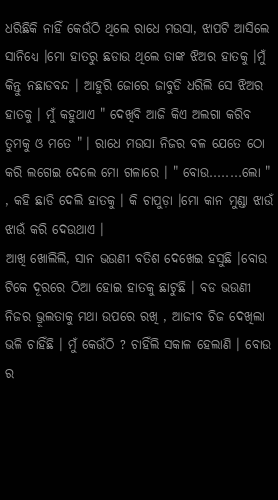ଧରିଛିକି ନାହିଁ କେଉଁଠି ଥିଲେ ରାଧେ ମଉସା, ଝାପଟି ଆସିଲେ ସାନିଧ୍ୟେ ।ମୋ ହାତରୁ ଛଡାଉ ଥିଲେ ତାଙ୍କ ଝିଅର ହାତକୁ ।ମୁଁ କିନ୍ତୁ ନଛାଡବନ୍ଦ । ଆହୁରି ଜୋରେ ଜାବୁଡି ଧରିଲି ସେ ଝିଅର ହାତକୁ । ମୁଁ କହୁଥାଏ " ଦେଖିବି ଆଜି କିଏ ଅଲଗା କରିବ ତୁମକୁ ଓ ମତେ " । ରାଧେ ମଉସା ନିଜର ବଳ ଯେତେ ଠୋ କରି ଲଗେଇ ଦେଲେ ମୋ ଗଳାରେ । " ବୋଉ........ଲୋ " , କହି ଛାଡି ଦେଲି ହାତକୁ । କି ଚାପୁଡ଼ା ।ମୋ କାନ ମୁଣ୍ଡା ଝାଉଁ ଝାଉଁ କରି ଦେଉଥାଏ ।
ଆଖି ଖୋଲିଲି, ସାନ ଭଉଣୀ ବତିଶ ଦେଖେଇ ହସୁଛି ।ବୋଉ ଟିକେ ଦୂରରେ ଠିଆ ହୋଇ ହାତକୁ ଛାଟୁଛି । ବଡ ଭଉଣୀ ନିଜର ଭ୍ରୂଲତାକୁ ମଥା ଉପରେ ରଖି , ଆଜୀବ ଚିଜ ଦେଖିଲା ଭଳି ଚାହିଁଛି । ମୁଁ କେଉଁଠି ? ଚାହିଁଲି ସକାଳ ହେଲାଣି । ବୋଉ ର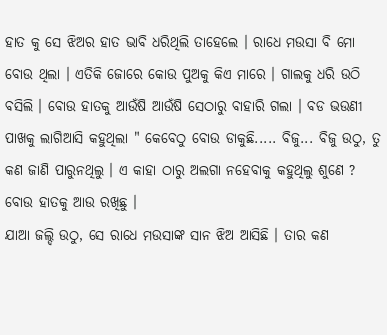ହାତ କୁ ସେ ଝିଅର ହାତ ଭାବି ଧରିଥିଲି ତାହେଲେ । ରାଧେ ମଉସା ବି ମୋ ବୋଉ ଥିଲା । ଏତିକି ଜୋରେ କୋଉ ପୁଅକୁ କିଏ ମାରେ । ଗାଲକୁ ଧରି ଉଠି ବସିଲି । ବୋଉ ହାତକୁ ଆଉଁଷି ଆଉଁଷି ସେଠାରୁ ବାହାରି ଗଲା । ବଡ ଭଉଣୀ ପାଖକୁ ଲାଗିଆସି କହୁଥିଲା " କେବେଠୁ ବୋଉ ଡାକୁଛି..... ବିଜୁ... ବିଜୁ ଉଠୁ, ତୁ କଣ ଜାଣି ପାରୁନଥିଲୁ । ଏ କାହା ଠାରୁ ଅଲଗା ନହେବାକୁ କହୁଥିଲୁ ଶୁଣେ ? ବୋଉ ହାତକୁ ଆଉ ରଖିଛୁ ।
ଯାଆ ଜଲ୍ଦି ଉଠୁ, ସେ ରାଧେ ମଉସାଙ୍କ ସାନ ଝିଅ ଆସିଛି । ତାର କଣ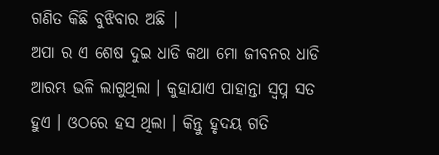ଗଣିତ କିଛି ବୁଝିବାର ଅଛି |
ଅପା ର ଏ ଶେଷ ଦୁଇ ଧାଡି କଥା ମୋ ଜୀବନର ଧାଡି ଆରମ୍ଭ ଭଳି ଲାଗୁଥିଲା । କୁହାଯାଏ ପାହାନ୍ତା ସ୍ୱପ୍ନ ସତ ହୁଏ । ଓଠରେ ହସ ଥିଲା । କିନ୍ତୁ ହୃଦୟ ଗତି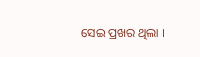ସେଇ ପ୍ରଖର ଥିଲା ।